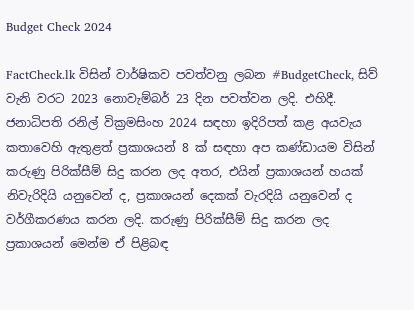Budget Check 2024

FactCheck.lk විසින් වාර්ෂිකව පවත්වනු ලබන #BudgetCheck, සිව් වැනි වරට 2023 නොවැම්බර් 23 දින පවත්වන ලදි. එහිදී. ජනාධිපති රනිල් වික්‍රමසිංහ 2024 සඳහා ඉදිරිපත් කළ අයවැය කතාවෙහි ඇතුළත් ප්‍රකාශයන් 8 ක් සඳහා අප කණ්ඩායම විසින් කරුණු පිරික්සීම් සිදු කරන ලද අතර, එයින් ප්‍රකාශයන් හයක් නිවැරිදියි යනුවෙන් ද, ප්‍රකාශයන් දෙකක් වැරදියි යනුවෙන් ද වර්ගීකරණය කරන ලදි. කරුණු පිරික්සීම් සිදු කරන ලද ප්‍රකාශයන් මෙන්ම ඒ පිළිබඳ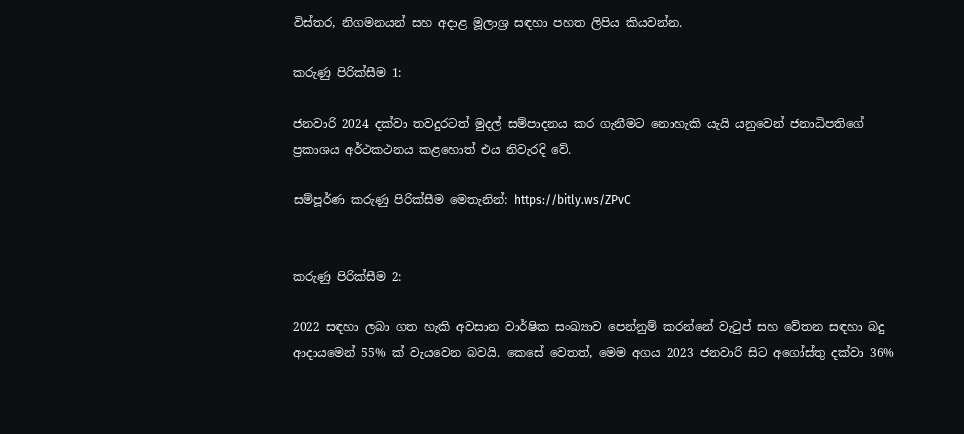විස්තර, නිගමනයන් සහ අදාළ මූලාශ්‍ර සඳහා පහත ලිපිය කියවන්න.

කරුණු පිරික්සීම 1:

ජනවාරි 2024 දක්වා තවදුරටත් මුදල් සම්පාදනය කර ගැනීමට නොහැකි යැයි යනුවෙන් ජනාධිපතිගේ ප්‍රකාශය අර්ථකථනය කළහොත් එය නිවැරදි වේ.

සම්පූර්ණ කරුණු පිරික්සීම මෙතැනින්: https://bitly.ws/ZPvC


කරුණු පිරික්සීම 2:

2022 සඳහා ලබා ගත හැකි අවසාන වාර්ෂික සංඛ්‍යාව පෙන්නුම් කරන්නේ වැටුප් සහ වේතන සඳහා බදු ආදායමෙන් 55% ක් වැයවෙන බවයි. කෙසේ වෙතත්, මෙම අගය 2023 ජනවාරි සිට අගෝස්තු දක්වා 36%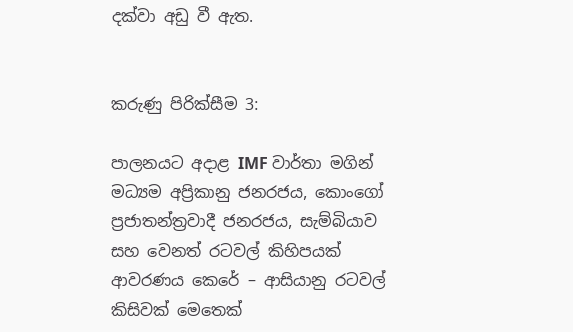දක්වා අඩු වී ඇත.


කරුණු පිරික්සීම 3:

පාලනයට අදාළ IMF වාර්තා මගින් මධ්‍යම අප්‍රිකානු ජනරජය, කොංගෝ ප්‍රජාතන්ත්‍රවාදී ජනරජය, සැම්බියාව සහ වෙනත් රටවල් කිහිපයක් ආවරණය කෙරේ – ආසියානු රටවල් කිසිවක් මෙතෙක්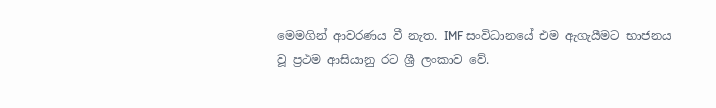මෙමගින් ආවරණය වී නැත. IMF සංවිධානයේ එම ඇගැයීමට භාජනය වූ ප්‍රථම ආසියානු රට ශ්‍රී ලංකාව වේ.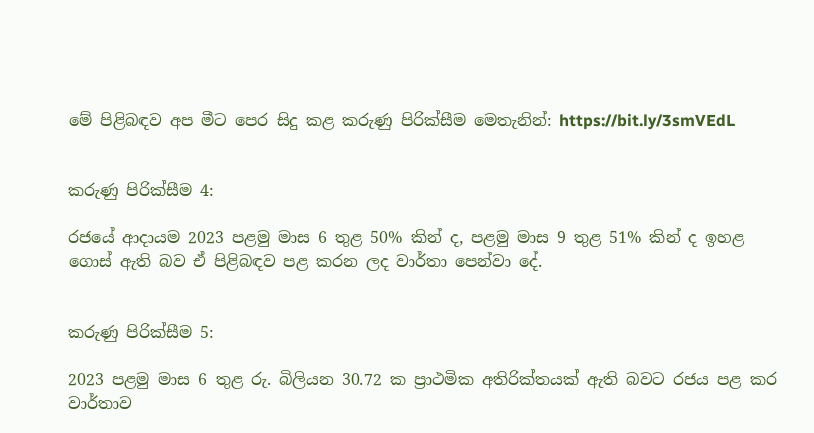මේ පිළිබඳව අප මීට පෙර සිදු කළ කරුණු පිරික්සීම මෙතැනින්: https://bit.ly/3smVEdL


කරුණු පිරික්සීම 4:

රජයේ ආදායම 2023 පළමු මාස 6 තුළ 50% කින් ද, පළමු මාස 9 තුළ 51% කින් ද ඉහළ ගොස් ඇති බව ඒ පිළිබඳව පළ කරන ලද වාර්තා පෙන්වා දේ.


කරුණු පිරික්සීම 5:

2023 පළමු මාස 6 තුළ රු. බිලියන 30.72 ක ප්‍රාථමික අතිරික්තයක් ඇති බවට රජය පළ කර වාර්තාව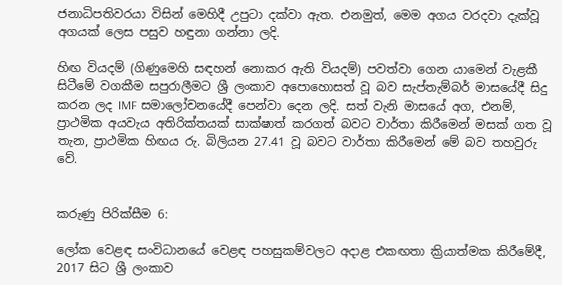ජනාධිපතිවරයා විසින් මෙහිදී උපුටා දක්වා ඇත. එනමුත්, මෙම අගය වරදවා දැක්වූ අගයක් ලෙස පසුව හඳුනා ගන්නා ලදි.

හිඟ වියදම් (ගිණුමෙහි සඳහන් නොකර ඇති වියදම්) පවත්වා ගෙන යාමෙන් වැළකී සිටීමේ වගකීම සපුරාලීමට ශ්‍රී ලංකාව අපොහොසත් වූ බව සැප්තැම්බර් මාසයේදී සිදු කරන ලද IMF සමාලෝචනයේදී පෙන්වා දෙන ලදි. සත් වැනි මාසයේ අග, එනම්, ප්‍රාථමික අයවැය අතිරික්තයක් සාක්ෂාත් කරගත් බවට වාර්තා කිරීමෙන් මසක් ගත වූ තැන, ප්‍රාථමික හිඟය රු. බිලියන 27.41 වූ බවට වාර්තා කිරීමෙන් මේ බව තහවුරු වේ.


කරුණු පිරික්සීම 6:

ලෝක වෙළඳ සංවිධානයේ වෙළඳ පහසුකම්වලට අදාළ එකඟතා ක්‍රියාත්මක කිරීමේදී, 2017 සිට ශ්‍රී ලංකාව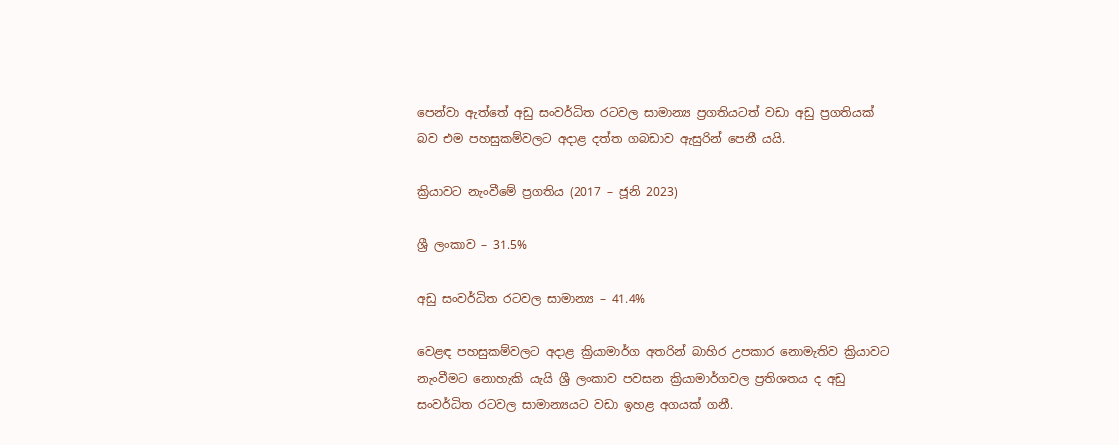පෙන්වා ඇත්තේ අඩු සංවර්ධිත රටවල සාමාන්‍ය ප්‍රගතියටත් වඩා අඩු ප්‍රගතියක් බව එම පහසුකම්වලට අදාළ දත්ත ගබඩාව ඇසුරින් පෙනී යයි.

ක්‍රියාවට නැංවීමේ ප්‍රගතිය (2017 – ජූනි 2023)

ශ්‍රී ලංකාව – 31.5%

අඩු සංවර්ධිත රටවල සාමාන්‍ය – 41.4%

වෙළඳ පහසුකම්වලට අදාළ ක්‍රියාමාර්ග අතරින් බාහිර උපකාර නොමැතිව ක්‍රියාවට නැංවීමට නොහැකි යැයි ශ්‍රී ලංකාව පවසන ක්‍රියාමාර්ගවල ප්‍රතිශතය ද අඩු සංවර්ධිත රටවල සාමාන්‍යයට වඩා ඉහළ අගයක් ගනී.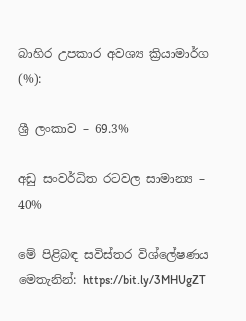බාහිර උපකාර අවශ්‍ය ක්‍රියාමාර්ග (%):

ශ්‍රී ලංකාව – 69.3%

අඩු සංවර්ධිත රටවල සාමාන්‍ය – 40%

මේ පිළිබඳ සවිස්තර විශ්ලේෂණය මෙතැනින්: https://bit.ly/3MHUgZT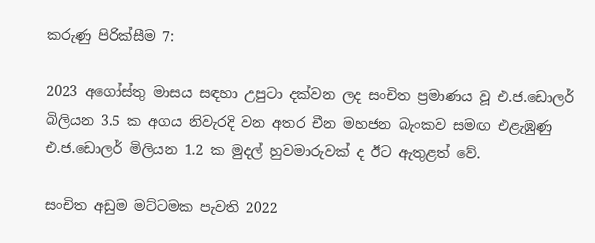කරුණු පිරික්සීම 7:

2023 අගෝස්තු මාසය සඳහා උපුටා දක්වන ලද සංචිත ප්‍රමාණය වූ එ.ජ.ඩොලර් බිලියන 3.5 ක අගය නිවැරදි වන අතර චීන මහජන බැංකව සමඟ එළැඹුණු එ.ජ.ඩොලර් මිලියන 1.2 ක මුදල් හුවමාරුවක් ද ඊට ඇතුළත් වේ.

සංචිත අඩුම මට්ටමක පැවති 2022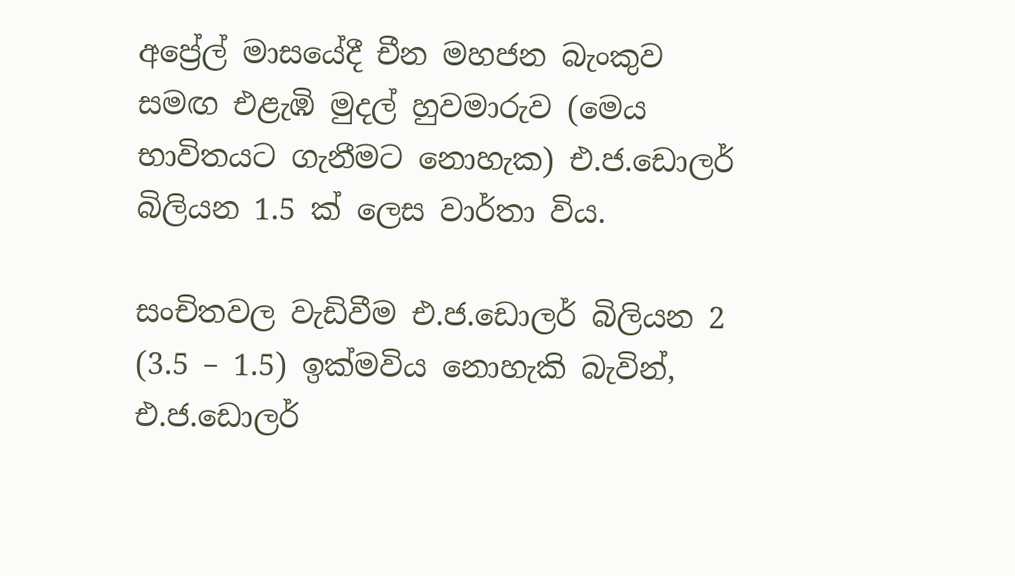අප්‍රේල් මාසයේදී චීන මහජන බැංකුව සමඟ එළැඹි මුදල් හුවමාරුව (මෙය භාවිතයට ගැනීමට නොහැක) එ.ජ.ඩොලර් බිලියන 1.5 ක් ලෙස වාර්තා විය.

සංචිතවල වැඩිවීම එ.ජ.ඩොලර් බිලියන 2 (3.5 – 1.5) ඉක්මවිය නොහැකි බැවින්, එ.ජ.ඩොලර්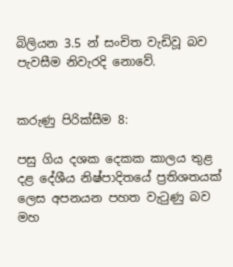බිලියන 3.5 න් සංචිත වැඩිවූ බව පැවසීම නිවැරදි නොවේ.


කරුණු පිරික්සීම 8:

පසු ගිය දශක දෙකක කාලය තුළ දළ දේශීය නිෂ්පාදිතයේ ප්‍රතිශතයක් ලෙස අපනයන පහත වැටුණු බව මහ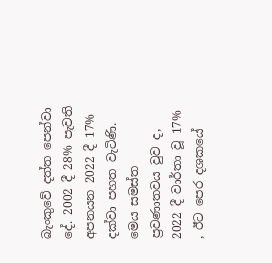බැංකුවේ දත්ත පෙන්වා දේ. 2002 දී 28% පැවති අපනයන 2022 දී 17% දක්වා පහත වැටිණි. මෙය සමස්ත ප්‍රවණාතවය වුව ද, 2022 දී වාර්තා වූ 17% , ඊට පෙර දශකයේ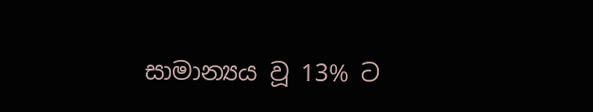සාමාන්‍යය වූ 13% ට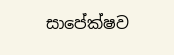සාපේක්ෂව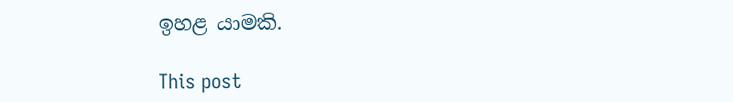ඉහළ යාමකි.

This post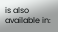is also available in: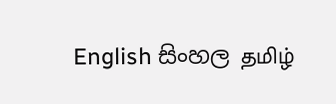English සිංහල தமிழ்